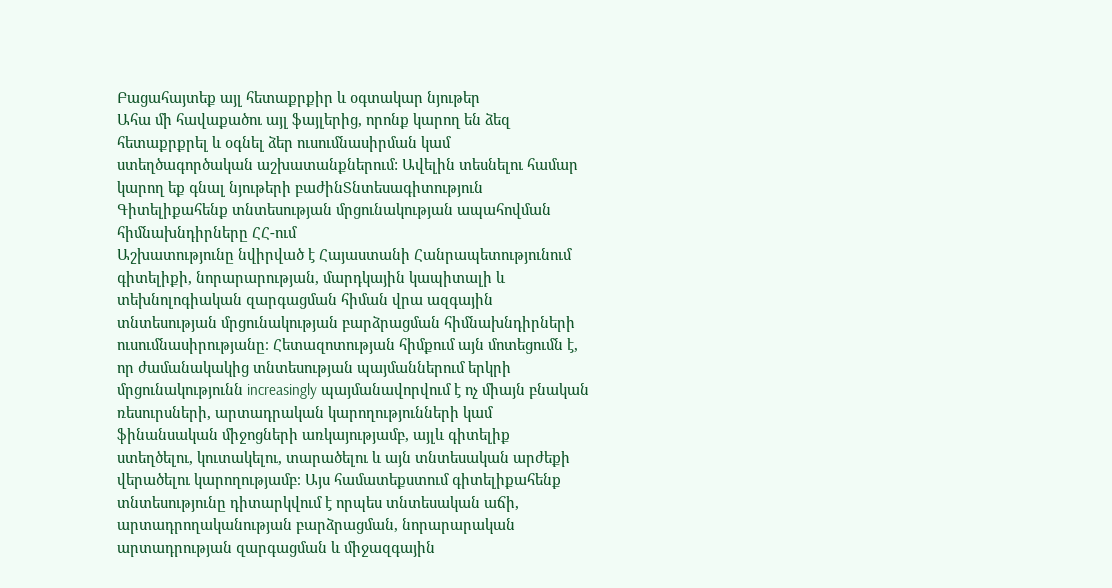Բացահայտեք այլ հետաքրքիր և օգտակար նյութեր
Ահա մի հավաքածու այլ ֆայլերից, որոնք կարող են ձեզ հետաքրքրել և օգնել ձեր ուսումնասիրման կամ ստեղծագործական աշխատանքներում: Ավելին տեսնելու համար կարող եք գնալ նյութերի բաժինՏնտեսագիտություն
Գիտելիքահենք տնտեսության մրցունակության ապահովման հիմնախնդիրները ՀՀ-ում
Աշխատությունը նվիրված է Հայաստանի Հանրապետությունում գիտելիքի, նորարարության, մարդկային կապիտալի և տեխնոլոգիական զարգացման հիման վրա ազգային տնտեսության մրցունակության բարձրացման հիմնախնդիրների ուսումնասիրությանը։ Հետազոտության հիմքում այն մոտեցումն է, որ ժամանակակից տնտեսության պայմաններում երկրի մրցունակությունն increasingly պայմանավորվում է ոչ միայն բնական ռեսուրսների, արտադրական կարողությունների կամ ֆինանսական միջոցների առկայությամբ, այլև գիտելիք ստեղծելու, կուտակելու, տարածելու և այն տնտեսական արժեքի վերածելու կարողությամբ։ Այս համատեքստում գիտելիքահենք տնտեսությունը դիտարկվում է որպես տնտեսական աճի, արտադրողականության բարձրացման, նորարարական արտադրության զարգացման և միջազգային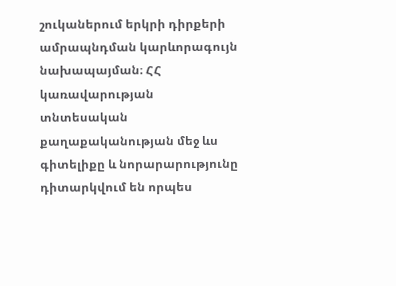շուկաներում երկրի դիրքերի ամրապնդման կարևորագույն նախապայման։ ՀՀ կառավարության տնտեսական քաղաքականության մեջ ևս գիտելիքը և նորարարությունը դիտարկվում են որպես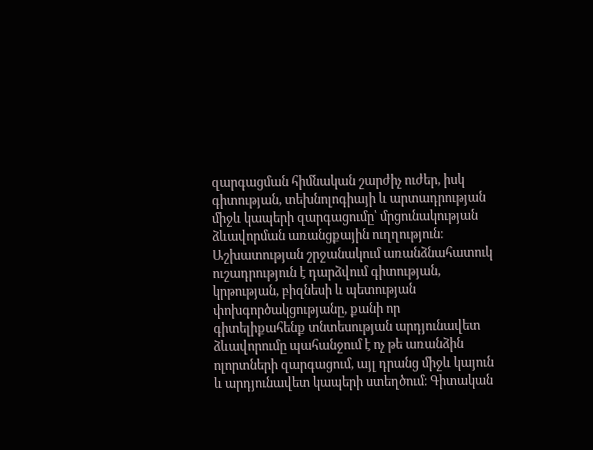զարգացման հիմնական շարժիչ ուժեր, իսկ գիտության, տեխնոլոգիայի և արտադրության միջև կապերի զարգացումը՝ մրցունակության ձևավորման առանցքային ուղղություն։ Աշխատության շրջանակում առանձնահատուկ ուշադրություն է դարձվում գիտության, կրթության, բիզնեսի և պետության փոխգործակցությանը, քանի որ գիտելիքահենք տնտեսության արդյունավետ ձևավորումը պահանջում է ոչ թե առանձին ոլորտների զարգացում, այլ դրանց միջև կայուն և արդյունավետ կապերի ստեղծում։ Գիտական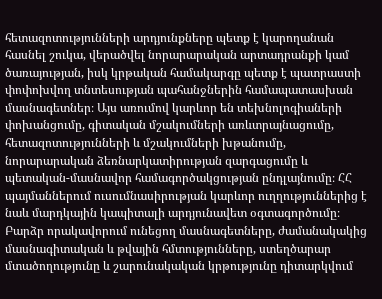հետազոտությունների արդյունքները պետք է կարողանան հասնել շուկա, վերածվել նորարարական արտադրանքի կամ ծառայության, իսկ կրթական համակարգը պետք է պատրաստի փոփոխվող տնտեսության պահանջներին համապատասխան մասնագետներ։ Այս առումով կարևոր են տեխնոլոգիաների փոխանցումը, գիտական մշակումների առևտրայնացումը, հետազոտությունների և մշակումների խթանումը, նորարարական ձեռնարկատիրության զարգացումը և պետական-մասնավոր համագործակցության ընդլայնումը։ ՀՀ պայմաններում ուսումնասիրության կարևոր ուղղություններից է նաև մարդկային կապիտալի արդյունավետ օգտագործումը։ Բարձր որակավորում ունեցող մասնագետները, ժամանակակից մասնագիտական և թվային հմտությունները, ստեղծարար մտածողությունը և շարունակական կրթությունը դիտարկվում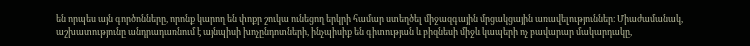են որպես այն գործոնները, որոնք կարող են փոքր շուկա ունեցող երկրի համար ստեղծել միջազգային մրցակցային առավելություններ։ Միաժամանակ, աշխատությունը անդրադառնում է այնպիսի խոչընդոտների, ինչպիսիք են գիտության և բիզնեսի միջև կապերի ոչ բավարար մակարդակը,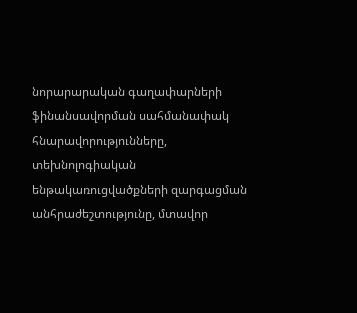նորարարական գաղափարների ֆինանսավորման սահմանափակ հնարավորությունները, տեխնոլոգիական ենթակառուցվածքների զարգացման անհրաժեշտությունը, մտավոր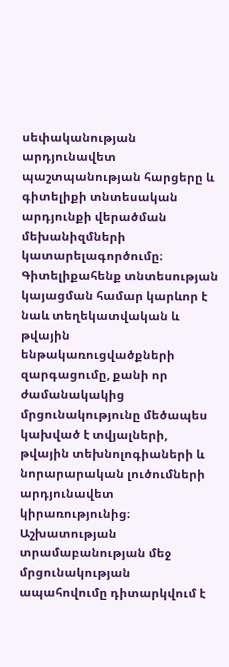սեփականության արդյունավետ պաշտպանության հարցերը և գիտելիքի տնտեսական արդյունքի վերածման մեխանիզմների կատարելագործումը։ Գիտելիքահենք տնտեսության կայացման համար կարևոր է նաև տեղեկատվական և թվային ենթակառուցվածքների զարգացումը, քանի որ ժամանակակից մրցունակությունը մեծապես կախված է տվյալների, թվային տեխնոլոգիաների և նորարարական լուծումների արդյունավետ կիրառությունից։ Աշխատության տրամաբանության մեջ մրցունակության ապահովումը դիտարկվում է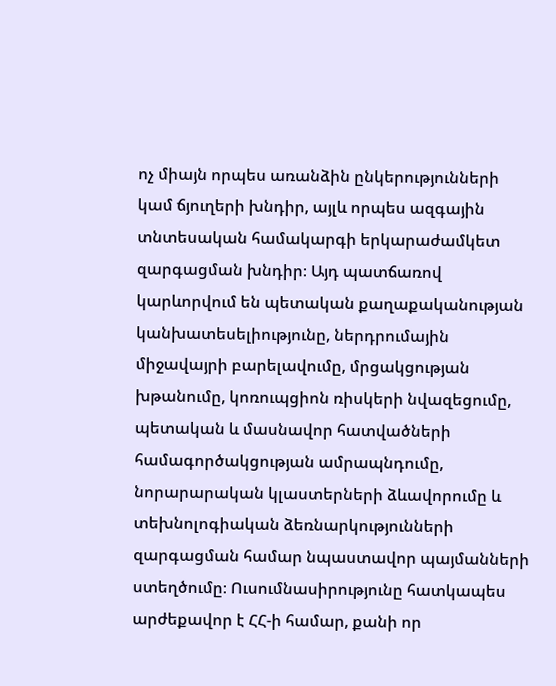ոչ միայն որպես առանձին ընկերությունների կամ ճյուղերի խնդիր, այլև որպես ազգային տնտեսական համակարգի երկարաժամկետ զարգացման խնդիր։ Այդ պատճառով կարևորվում են պետական քաղաքականության կանխատեսելիությունը, ներդրումային միջավայրի բարելավումը, մրցակցության խթանումը, կոռուպցիոն ռիսկերի նվազեցումը, պետական և մասնավոր հատվածների համագործակցության ամրապնդումը, նորարարական կլաստերների ձևավորումը և տեխնոլոգիական ձեռնարկությունների զարգացման համար նպաստավոր պայմանների ստեղծումը։ Ուսումնասիրությունը հատկապես արժեքավոր է ՀՀ-ի համար, քանի որ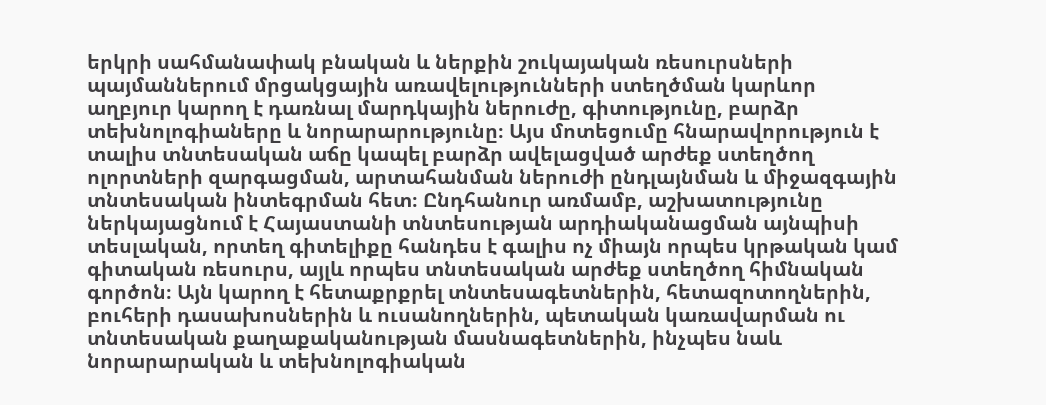երկրի սահմանափակ բնական և ներքին շուկայական ռեսուրսների պայմաններում մրցակցային առավելությունների ստեղծման կարևոր աղբյուր կարող է դառնալ մարդկային ներուժը, գիտությունը, բարձր տեխնոլոգիաները և նորարարությունը։ Այս մոտեցումը հնարավորություն է տալիս տնտեսական աճը կապել բարձր ավելացված արժեք ստեղծող ոլորտների զարգացման, արտահանման ներուժի ընդլայնման և միջազգային տնտեսական ինտեգրման հետ։ Ընդհանուր առմամբ, աշխատությունը ներկայացնում է Հայաստանի տնտեսության արդիականացման այնպիսի տեսլական, որտեղ գիտելիքը հանդես է գալիս ոչ միայն որպես կրթական կամ գիտական ռեսուրս, այլև որպես տնտեսական արժեք ստեղծող հիմնական գործոն։ Այն կարող է հետաքրքրել տնտեսագետներին, հետազոտողներին, բուհերի դասախոսներին և ուսանողներին, պետական կառավարման ու տնտեսական քաղաքականության մասնագետներին, ինչպես նաև նորարարական և տեխնոլոգիական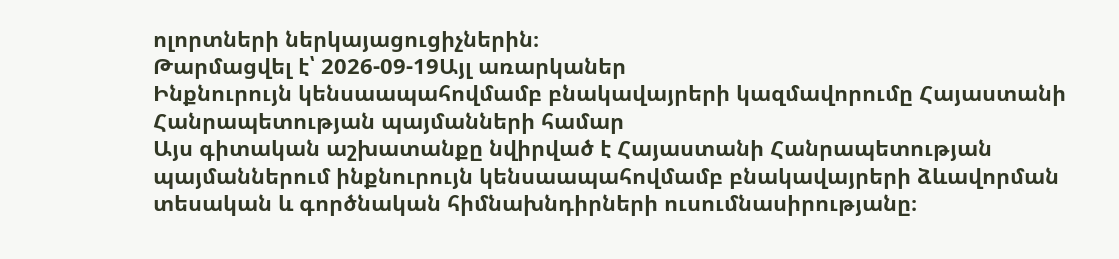ոլորտների ներկայացուցիչներին։
Թարմացվել է՝ 2026-09-19Այլ առարկաներ
Ինքնուրույն կենսաապահովմամբ բնակավայրերի կազմավորումը Հայաստանի Հանրապետության պայմանների համար
Այս գիտական աշխատանքը նվիրված է Հայաստանի Հանրապետության պայմաններում ինքնուրույն կենսաապահովմամբ բնակավայրերի ձևավորման տեսական և գործնական հիմնախնդիրների ուսումնասիրությանը։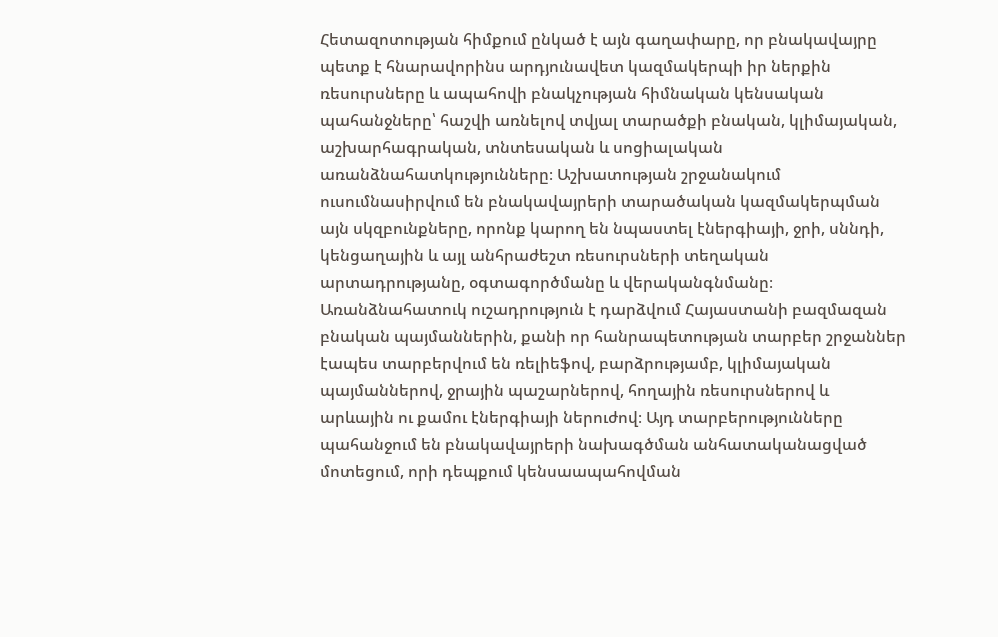Հետազոտության հիմքում ընկած է այն գաղափարը, որ բնակավայրը պետք է հնարավորինս արդյունավետ կազմակերպի իր ներքին ռեսուրսները և ապահովի բնակչության հիմնական կենսական պահանջները՝ հաշվի առնելով տվյալ տարածքի բնական, կլիմայական, աշխարհագրական, տնտեսական և սոցիալական առանձնահատկությունները։ Աշխատության շրջանակում ուսումնասիրվում են բնակավայրերի տարածական կազմակերպման այն սկզբունքները, որոնք կարող են նպաստել էներգիայի, ջրի, սննդի, կենցաղային և այլ անհրաժեշտ ռեսուրսների տեղական արտադրությանը, օգտագործմանը և վերականգնմանը։ Առանձնահատուկ ուշադրություն է դարձվում Հայաստանի բազմազան բնական պայմաններին, քանի որ հանրապետության տարբեր շրջաններ էապես տարբերվում են ռելիեֆով, բարձրությամբ, կլիմայական պայմաններով, ջրային պաշարներով, հողային ռեսուրսներով և արևային ու քամու էներգիայի ներուժով։ Այդ տարբերությունները պահանջում են բնակավայրերի նախագծման անհատականացված մոտեցում, որի դեպքում կենսաապահովման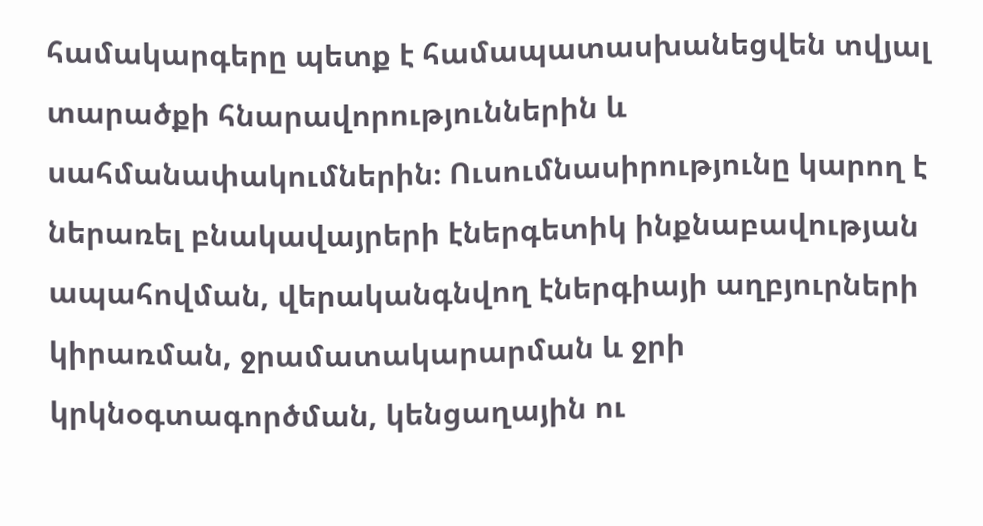համակարգերը պետք է համապատասխանեցվեն տվյալ տարածքի հնարավորություններին և սահմանափակումներին։ Ուսումնասիրությունը կարող է ներառել բնակավայրերի էներգետիկ ինքնաբավության ապահովման, վերականգնվող էներգիայի աղբյուրների կիրառման, ջրամատակարարման և ջրի կրկնօգտագործման, կենցաղային ու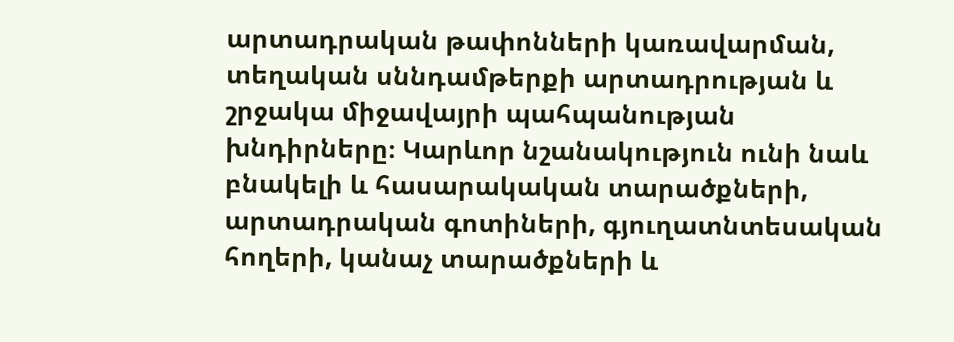արտադրական թափոնների կառավարման, տեղական սննդամթերքի արտադրության և շրջակա միջավայրի պահպանության խնդիրները։ Կարևոր նշանակություն ունի նաև բնակելի և հասարակական տարածքների, արտադրական գոտիների, գյուղատնտեսական հողերի, կանաչ տարածքների և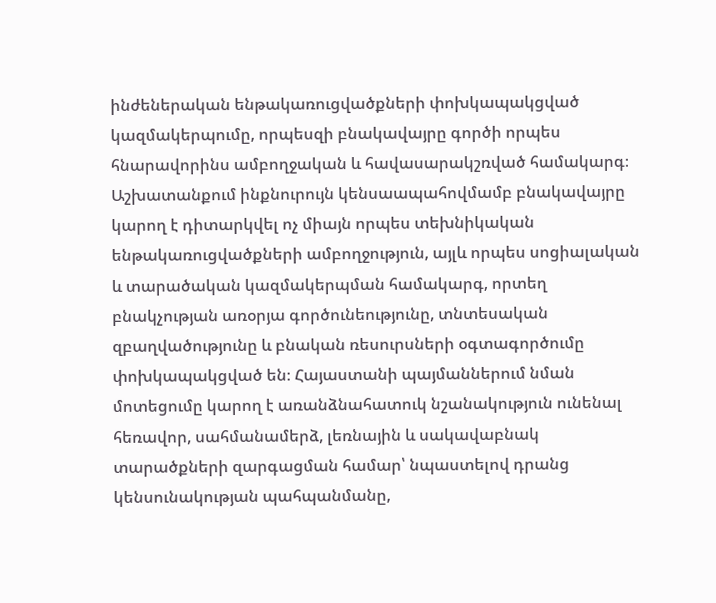ինժեներական ենթակառուցվածքների փոխկապակցված կազմակերպումը, որպեսզի բնակավայրը գործի որպես հնարավորինս ամբողջական և հավասարակշռված համակարգ։ Աշխատանքում ինքնուրույն կենսաապահովմամբ բնակավայրը կարող է դիտարկվել ոչ միայն որպես տեխնիկական ենթակառուցվածքների ամբողջություն, այլև որպես սոցիալական և տարածական կազմակերպման համակարգ, որտեղ բնակչության առօրյա գործունեությունը, տնտեսական զբաղվածությունը և բնական ռեսուրսների օգտագործումը փոխկապակցված են։ Հայաստանի պայմաններում նման մոտեցումը կարող է առանձնահատուկ նշանակություն ունենալ հեռավոր, սահմանամերձ, լեռնային և սակավաբնակ տարածքների զարգացման համար՝ նպաստելով դրանց կենսունակության պահպանմանը,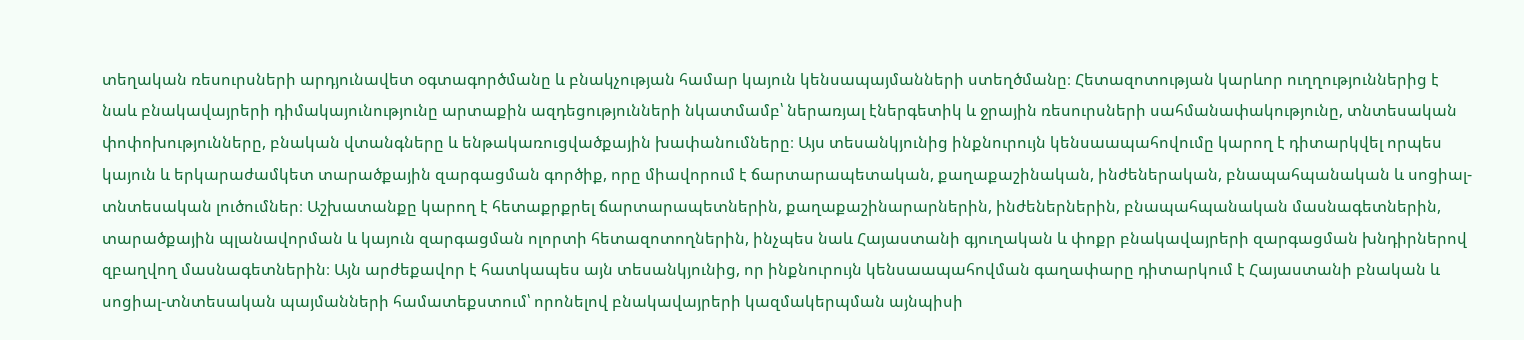տեղական ռեսուրսների արդյունավետ օգտագործմանը և բնակչության համար կայուն կենսապայմանների ստեղծմանը։ Հետազոտության կարևոր ուղղություններից է նաև բնակավայրերի դիմակայունությունը արտաքին ազդեցությունների նկատմամբ՝ ներառյալ էներգետիկ և ջրային ռեսուրսների սահմանափակությունը, տնտեսական փոփոխությունները, բնական վտանգները և ենթակառուցվածքային խափանումները։ Այս տեսանկյունից ինքնուրույն կենսաապահովումը կարող է դիտարկվել որպես կայուն և երկարաժամկետ տարածքային զարգացման գործիք, որը միավորում է ճարտարապետական, քաղաքաշինական, ինժեներական, բնապահպանական և սոցիալ-տնտեսական լուծումներ։ Աշխատանքը կարող է հետաքրքրել ճարտարապետներին, քաղաքաշինարարներին, ինժեներներին, բնապահպանական մասնագետներին, տարածքային պլանավորման և կայուն զարգացման ոլորտի հետազոտողներին, ինչպես նաև Հայաստանի գյուղական և փոքր բնակավայրերի զարգացման խնդիրներով զբաղվող մասնագետներին։ Այն արժեքավոր է հատկապես այն տեսանկյունից, որ ինքնուրույն կենսաապահովման գաղափարը դիտարկում է Հայաստանի բնական և սոցիալ-տնտեսական պայմանների համատեքստում՝ որոնելով բնակավայրերի կազմակերպման այնպիսի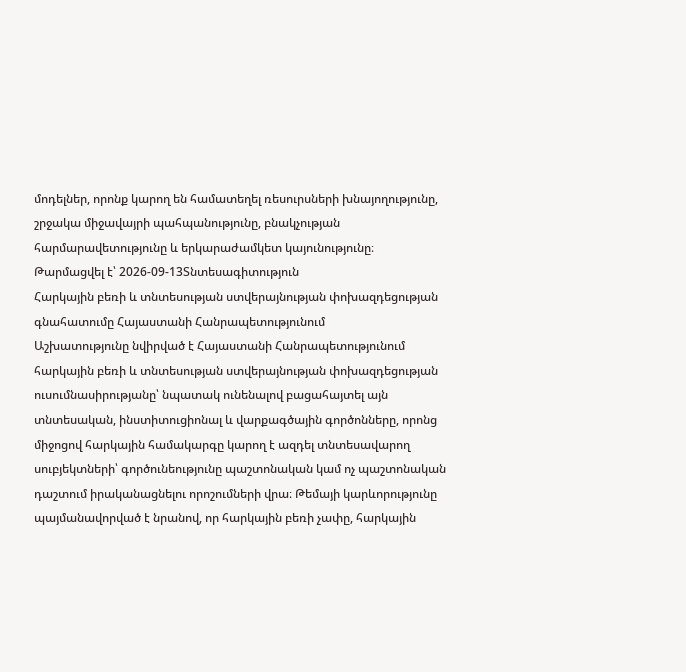մոդելներ, որոնք կարող են համատեղել ռեսուրսների խնայողությունը, շրջակա միջավայրի պահպանությունը, բնակչության հարմարավետությունը և երկարաժամկետ կայունությունը։
Թարմացվել է՝ 2026-09-13Տնտեսագիտություն
Հարկային բեռի և տնտեսության ստվերայնության փոխազդեցության գնահատումը Հայաստանի Հանրապետությունում
Աշխատությունը նվիրված է Հայաստանի Հանրապետությունում հարկային բեռի և տնտեսության ստվերայնության փոխազդեցության ուսումնասիրությանը՝ նպատակ ունենալով բացահայտել այն տնտեսական, ինստիտուցիոնալ և վարքագծային գործոնները, որոնց միջոցով հարկային համակարգը կարող է ազդել տնտեսավարող սուբյեկտների՝ գործունեությունը պաշտոնական կամ ոչ պաշտոնական դաշտում իրականացնելու որոշումների վրա։ Թեմայի կարևորությունը պայմանավորված է նրանով, որ հարկային բեռի չափը, հարկային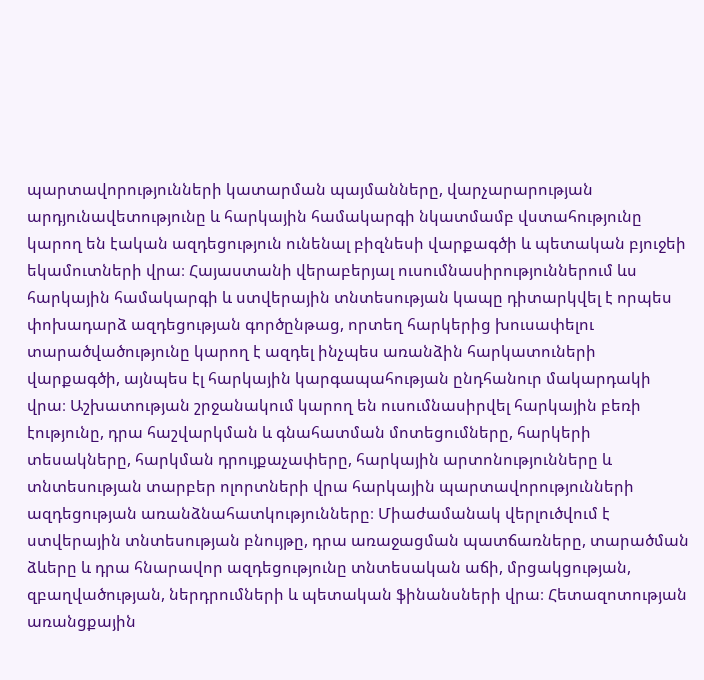պարտավորությունների կատարման պայմանները, վարչարարության արդյունավետությունը և հարկային համակարգի նկատմամբ վստահությունը կարող են էական ազդեցություն ունենալ բիզնեսի վարքագծի և պետական բյուջեի եկամուտների վրա։ Հայաստանի վերաբերյալ ուսումնասիրություններում ևս հարկային համակարգի և ստվերային տնտեսության կապը դիտարկվել է որպես փոխադարձ ազդեցության գործընթաց, որտեղ հարկերից խուսափելու տարածվածությունը կարող է ազդել ինչպես առանձին հարկատուների վարքագծի, այնպես էլ հարկային կարգապահության ընդհանուր մակարդակի վրա։ Աշխատության շրջանակում կարող են ուսումնասիրվել հարկային բեռի էությունը, դրա հաշվարկման և գնահատման մոտեցումները, հարկերի տեսակները, հարկման դրույքաչափերը, հարկային արտոնությունները և տնտեսության տարբեր ոլորտների վրա հարկային պարտավորությունների ազդեցության առանձնահատկությունները։ Միաժամանակ վերլուծվում է ստվերային տնտեսության բնույթը, դրա առաջացման պատճառները, տարածման ձևերը և դրա հնարավոր ազդեցությունը տնտեսական աճի, մրցակցության, զբաղվածության, ներդրումների և պետական ֆինանսների վրա։ Հետազոտության առանցքային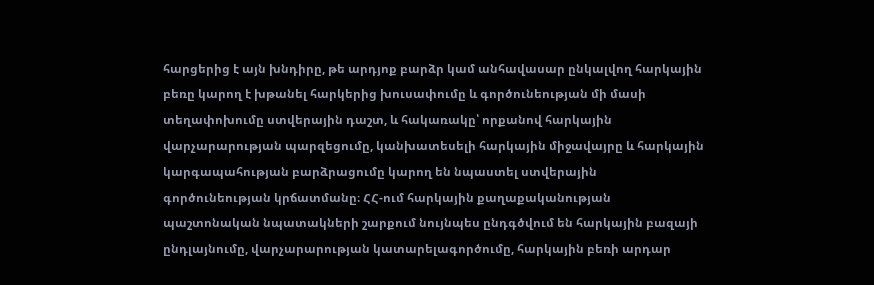հարցերից է այն խնդիրը, թե արդյոք բարձր կամ անհավասար ընկալվող հարկային բեռը կարող է խթանել հարկերից խուսափումը և գործունեության մի մասի տեղափոխումը ստվերային դաշտ, և հակառակը՝ որքանով հարկային վարչարարության պարզեցումը, կանխատեսելի հարկային միջավայրը և հարկային կարգապահության բարձրացումը կարող են նպաստել ստվերային գործունեության կրճատմանը։ ՀՀ-ում հարկային քաղաքականության պաշտոնական նպատակների շարքում նույնպես ընդգծվում են հարկային բազայի ընդլայնումը, վարչարարության կատարելագործումը, հարկային բեռի արդար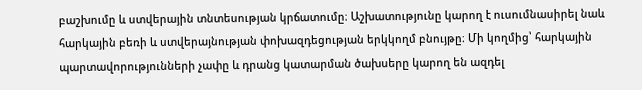բաշխումը և ստվերային տնտեսության կրճատումը։ Աշխատությունը կարող է ուսումնասիրել նաև հարկային բեռի և ստվերայնության փոխազդեցության երկկողմ բնույթը։ Մի կողմից՝ հարկային պարտավորությունների չափը և դրանց կատարման ծախսերը կարող են ազդել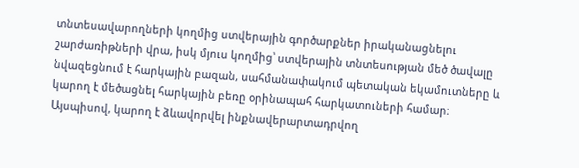տնտեսավարողների կողմից ստվերային գործարքներ իրականացնելու շարժառիթների վրա, իսկ մյուս կողմից՝ ստվերային տնտեսության մեծ ծավալը նվազեցնում է հարկային բազան, սահմանափակում պետական եկամուտները և կարող է մեծացնել հարկային բեռը օրինապահ հարկատուների համար։ Այսպիսով, կարող է ձևավորվել ինքնավերարտադրվող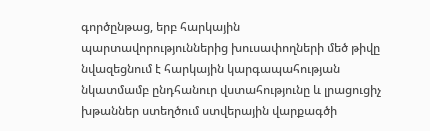գործընթաց, երբ հարկային պարտավորություններից խուսափողների մեծ թիվը նվազեցնում է հարկային կարգապահության նկատմամբ ընդհանուր վստահությունը և լրացուցիչ խթաններ ստեղծում ստվերային վարքագծի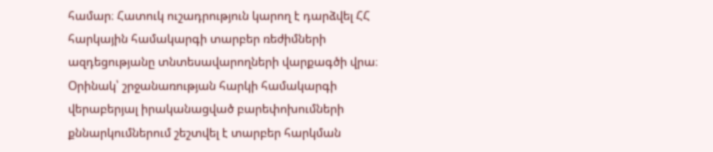համար։ Հատուկ ուշադրություն կարող է դարձվել ՀՀ հարկային համակարգի տարբեր ռեժիմների ազդեցությանը տնտեսավարողների վարքագծի վրա։ Օրինակ՝ շրջանառության հարկի համակարգի վերաբերյալ իրականացված բարեփոխումների քննարկումներում շեշտվել է տարբեր հարկման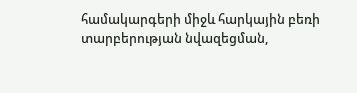համակարգերի միջև հարկային բեռի տարբերության նվազեցման,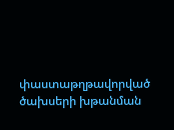փաստաթղթավորված ծախսերի խթանման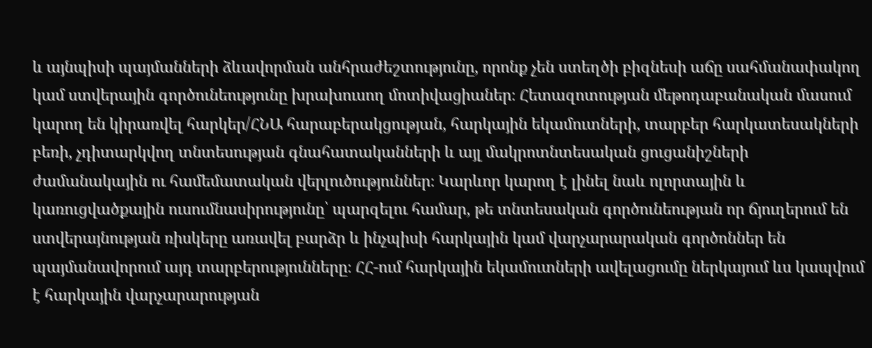և այնպիսի պայմանների ձևավորման անհրաժեշտությունը, որոնք չեն ստեղծի բիզնեսի աճը սահմանափակող կամ ստվերային գործունեությունը խրախուսող մոտիվացիաներ։ Հետազոտության մեթոդաբանական մասում կարող են կիրառվել հարկեր/ՀՆԱ հարաբերակցության, հարկային եկամուտների, տարբեր հարկատեսակների բեռի, չդիտարկվող տնտեսության գնահատականների և այլ մակրոտնտեսական ցուցանիշների ժամանակային ու համեմատական վերլուծություններ։ Կարևոր կարող է լինել նաև ոլորտային և կառուցվածքային ուսումնասիրությունը՝ պարզելու համար, թե տնտեսական գործունեության որ ճյուղերում են ստվերայնության ռիսկերը առավել բարձր և ինչպիսի հարկային կամ վարչարարական գործոններ են պայմանավորում այդ տարբերությունները։ ՀՀ-ում հարկային եկամուտների ավելացումը ներկայում ևս կապվում է հարկային վարչարարության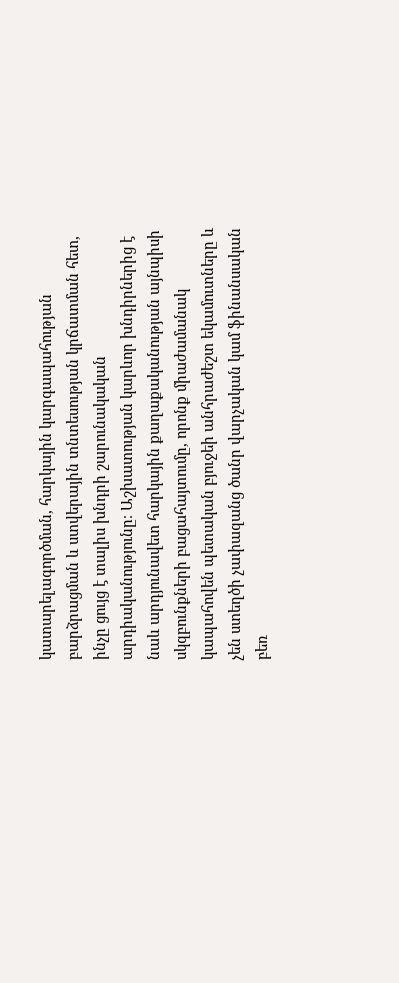կատարելագործման, հարկային կարգապահության բարձրացման և ստվերային տնտեսության կրճատման հետ, ինչը ցույց է տալիս խնդրի շարունակական արդիականությունը։ Աշխատության կարևոր խնդիրներից է նաև արդյունավետ հարկային քաղաքականության այնպիսի սկզբունքների բացահայտումը, որոնք միաժամանակ կապահովեն պետական բյուջեի անհրաժեշտ եկամուտները և չեն ստեղծի չափազանց ծանր վարչական կամ ֆինանսական բեռ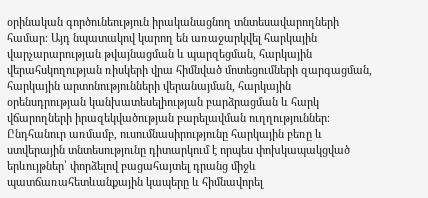օրինական գործունեություն իրականացնող տնտեսավարողների համար։ Այդ նպատակով կարող են առաջարկվել հարկային վարչարարության թվայնացման և պարզեցման, հարկային վերահսկողության ռիսկերի վրա հիմնված մոտեցումների զարգացման, հարկային արտոնությունների վերանայման, հարկային օրենսդրության կանխատեսելիության բարձրացման և հարկ վճարողների իրազեկվածության բարելավման ուղղություններ։ Ընդհանուր առմամբ, ուսումնասիրությունը հարկային բեռը և ստվերային տնտեսությունը դիտարկում է որպես փոխկապակցված երևույթներ՝ փորձելով բացահայտել դրանց միջև պատճառահետևանքային կապերը և հիմնավորել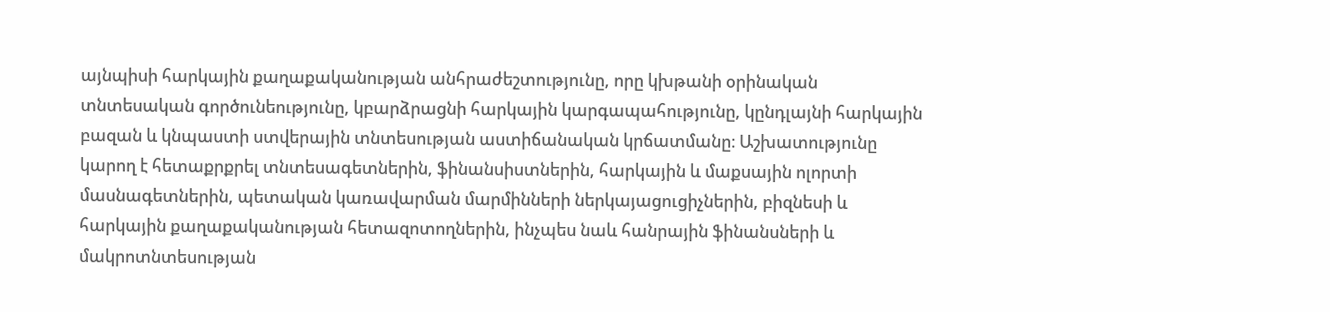այնպիսի հարկային քաղաքականության անհրաժեշտությունը, որը կխթանի օրինական տնտեսական գործունեությունը, կբարձրացնի հարկային կարգապահությունը, կընդլայնի հարկային բազան և կնպաստի ստվերային տնտեսության աստիճանական կրճատմանը։ Աշխատությունը կարող է հետաքրքրել տնտեսագետներին, ֆինանսիստներին, հարկային և մաքսային ոլորտի մասնագետներին, պետական կառավարման մարմինների ներկայացուցիչներին, բիզնեսի և հարկային քաղաքականության հետազոտողներին, ինչպես նաև հանրային ֆինանսների և մակրոտնտեսության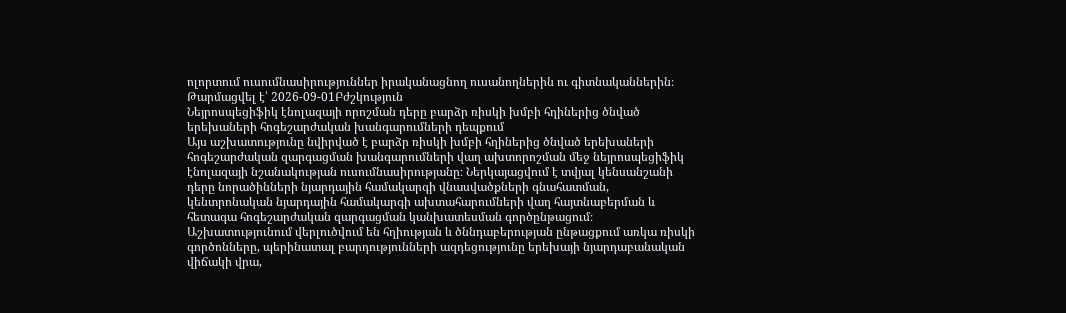ոլորտում ուսումնասիրություններ իրականացնող ուսանողներին ու գիտնականներին։
Թարմացվել է՝ 2026-09-01Բժշկություն
Նեյրոսպեցիֆիկ էնոլազայի որոշման դերը բարձր ռիսկի խմբի հղիներից ծնված երեխաների հոգեշարժական խանգարումների դեպքում
Այս աշխատությունը նվիրված է բարձր ռիսկի խմբի հղիներից ծնված երեխաների հոգեշարժական զարգացման խանգարումների վաղ ախտորոշման մեջ նեյրոսպեցիֆիկ էնոլազայի նշանակության ուսումնասիրությանը։ Ներկայացվում է տվյալ կենսանշանի դերը նորածինների նյարդային համակարգի վնասվածքների գնահատման, կենտրոնական նյարդային համակարգի ախտահարումների վաղ հայտնաբերման և հետագա հոգեշարժական զարգացման կանխատեսման գործընթացում։ Աշխատությունում վերլուծվում են հղիության և ծննդաբերության ընթացքում առկա ռիսկի գործոնները, պերինատալ բարդությունների ազդեցությունը երեխայի նյարդաբանական վիճակի վրա,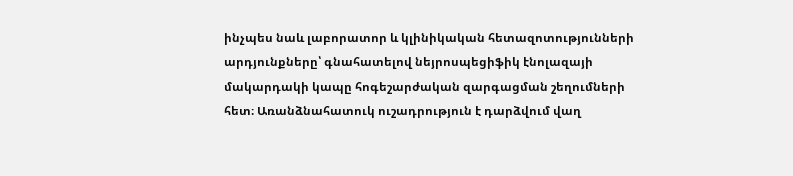ինչպես նաև լաբորատոր և կլինիկական հետազոտությունների արդյունքները՝ գնահատելով նեյրոսպեցիֆիկ էնոլազայի մակարդակի կապը հոգեշարժական զարգացման շեղումների հետ։ Առանձնահատուկ ուշադրություն է դարձվում վաղ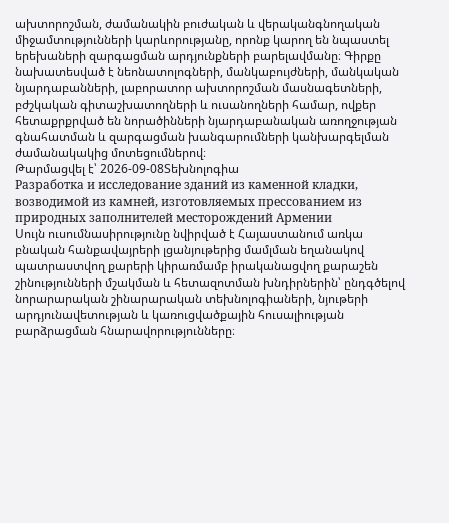ախտորոշման, ժամանակին բուժական և վերականգնողական միջամտությունների կարևորությանը, որոնք կարող են նպաստել երեխաների զարգացման արդյունքների բարելավմանը։ Գիրքը նախատեսված է նեոնատոլոգների, մանկաբույժների, մանկական նյարդաբանների, լաբորատոր ախտորոշման մասնագետների, բժշկական գիտաշխատողների և ուսանողների համար, ովքեր հետաքրքրված են նորածինների նյարդաբանական առողջության գնահատման և զարգացման խանգարումների կանխարգելման ժամանակակից մոտեցումներով։
Թարմացվել է՝ 2026-09-08Տեխնոլոգիա
Разработка и исследование зданий из каменной кладки, возводимой из камней, изготовляемых прессованием из природных заполнителей месторождений Армении
Սույն ուսումնասիրությունը նվիրված է Հայաստանում առկա բնական հանքավայրերի լցանյութերից մամլման եղանակով պատրաստվող քարերի կիրառմամբ իրականացվող քարաշեն շինությունների մշակման և հետազոտման խնդիրներին՝ ընդգծելով նորարարական շինարարական տեխնոլոգիաների, նյութերի արդյունավետության և կառուցվածքային հուսալիության բարձրացման հնարավորությունները։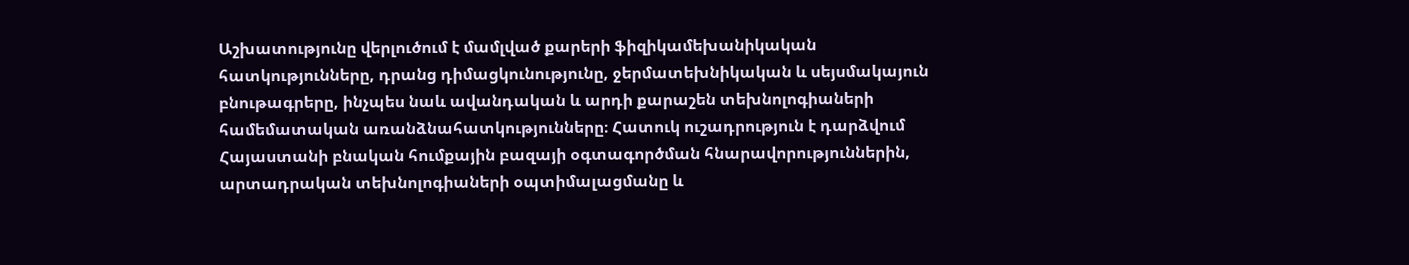Աշխատությունը վերլուծում է մամլված քարերի ֆիզիկամեխանիկական հատկությունները, դրանց դիմացկունությունը, ջերմատեխնիկական և սեյսմակայուն բնութագրերը, ինչպես նաև ավանդական և արդի քարաշեն տեխնոլոգիաների համեմատական առանձնահատկությունները։ Հատուկ ուշադրություն է դարձվում Հայաստանի բնական հումքային բազայի օգտագործման հնարավորություններին, արտադրական տեխնոլոգիաների օպտիմալացմանը և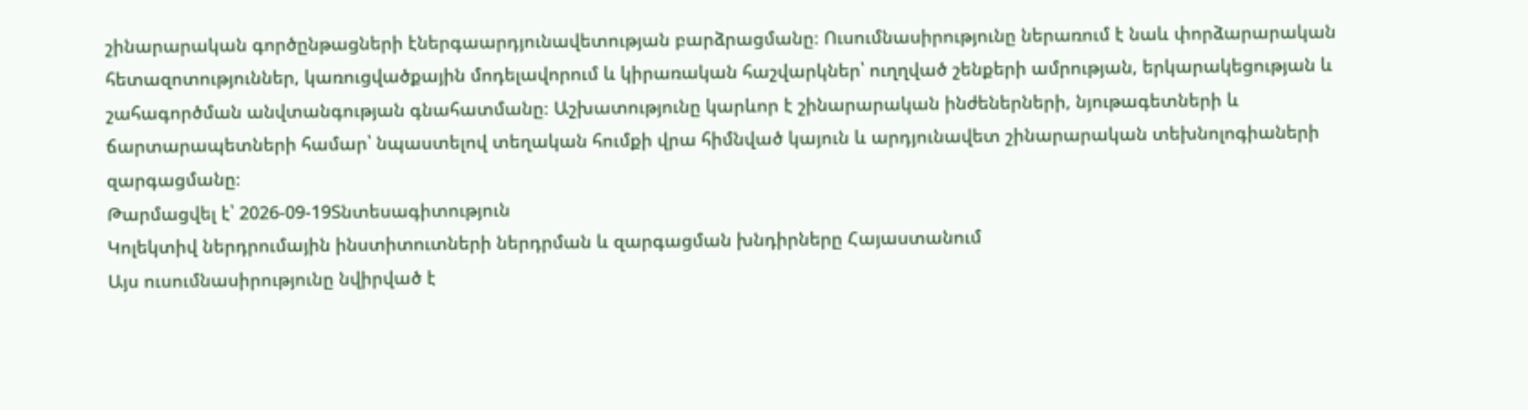շինարարական գործընթացների էներգաարդյունավետության բարձրացմանը։ Ուսումնասիրությունը ներառում է նաև փորձարարական հետազոտություններ, կառուցվածքային մոդելավորում և կիրառական հաշվարկներ՝ ուղղված շենքերի ամրության, երկարակեցության և շահագործման անվտանգության գնահատմանը։ Աշխատությունը կարևոր է շինարարական ինժեներների, նյութագետների և ճարտարապետների համար՝ նպաստելով տեղական հումքի վրա հիմնված կայուն և արդյունավետ շինարարական տեխնոլոգիաների զարգացմանը։
Թարմացվել է՝ 2026-09-19Տնտեսագիտություն
Կոլեկտիվ ներդրումային ինստիտուտների ներդրման և զարգացման խնդիրները Հայաստանում
Այս ուսումնասիրությունը նվիրված է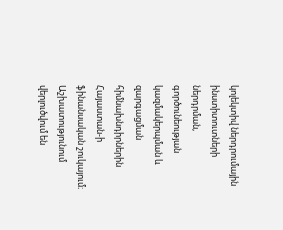կոլեկտիվ ներդրումային ինստիտուտների ներդրման, գործունեության կազմակերպման և զարգացման հիմնախնդիրներին Հայաստան-ի ֆինանսական շուկայում։ Աշխատությունում վերլուծվում են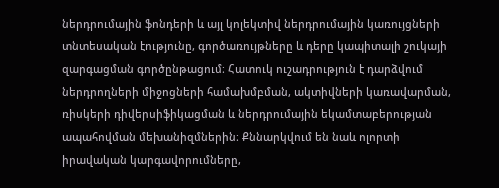ներդրումային ֆոնդերի և այլ կոլեկտիվ ներդրումային կառույցների տնտեսական էությունը, գործառույթները և դերը կապիտալի շուկայի զարգացման գործընթացում։ Հատուկ ուշադրություն է դարձվում ներդրողների միջոցների համախմբման, ակտիվների կառավարման, ռիսկերի դիվերսիֆիկացման և ներդրումային եկամտաբերության ապահովման մեխանիզմներին։ Քննարկվում են նաև ոլորտի իրավական կարգավորումները,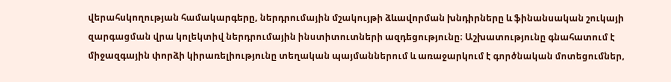վերահսկողության համակարգերը, ներդրումային մշակույթի ձևավորման խնդիրները և ֆինանսական շուկայի զարգացման վրա կոլեկտիվ ներդրումային ինստիտուտների ազդեցությունը։ Աշխատությունը գնահատում է միջազգային փորձի կիրառելիությունը տեղական պայմաններում և առաջարկում է գործնական մոտեցումներ,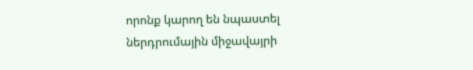որոնք կարող են նպաստել ներդրումային միջավայրի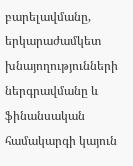բարելավմանը, երկարաժամկետ խնայողությունների ներգրավմանը և ֆինանսական համակարգի կայուն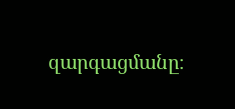զարգացմանը։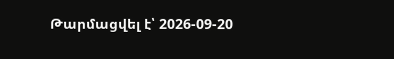Թարմացվել է՝ 2026-09-20